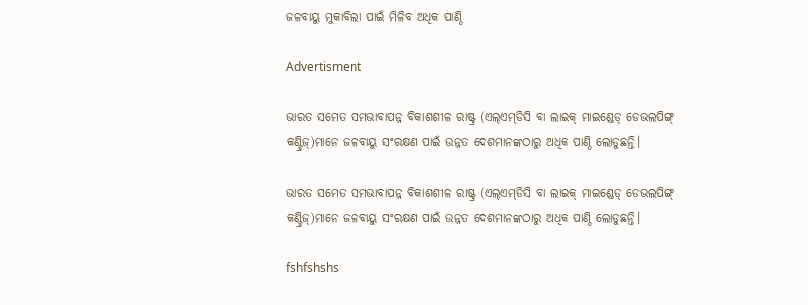ଜଳବାୟୁ ମୁକାବିଲା ପାଇଁ ମିଳିବ ଅଧିକ ପାଣ୍ଠି

Advertisment

ଭାରତ ସମେତ ସମଭାବାପନ୍ନ ବିକାଶଶୀଳ ରାଷ୍ଟ୍ର (ଏଲ୍‌ଏମ୍‌ଡିସି ବା ଲାଇକ୍‌ ମାଇଣ୍ଡେଡ୍‌ ଡେଭଲପିଙ୍ଗ୍‌ କଣ୍ଟ୍ରିଜ୍‌)ମାନେ ଜଳବାୟୁ ସଂରକ୍ଷଣ ପାଇଁ ଉନ୍ନତ ଦେଶମାନଙ୍କଠାରୁ ଅଧିକ ପାଣ୍ଠି ଲୋଡୁଛନ୍ତି।

ଭାରତ ସମେତ ସମଭାବାପନ୍ନ ବିକାଶଶୀଳ ରାଷ୍ଟ୍ର (ଏଲ୍‌ଏମ୍‌ଡିସି ବା ଲାଇକ୍‌ ମାଇଣ୍ଡେଡ୍‌ ଡେଭଲପିଙ୍ଗ୍‌ କଣ୍ଟ୍ରିଜ୍‌)ମାନେ ଜଳବାୟୁ ସଂରକ୍ଷଣ ପାଇଁ ଉନ୍ନତ ଦେଶମାନଙ୍କଠାରୁ ଅଧିକ ପାଣ୍ଠି ଲୋଡୁଛନ୍ତି।

fshfshshs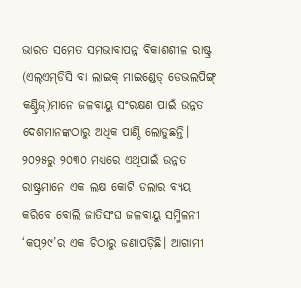ଭାରତ ସମେତ ସମଭାବାପନ୍ନ ବିକାଶଶୀଳ ରାଷ୍ଟ୍ର (ଏଲ୍‌ଏମ୍‌ଡିସି ବା ଲାଇକ୍‌ ମାଇଣ୍ଡେଡ୍‌ ଡେଭଲପିଙ୍ଗ୍‌ କଣ୍ଟ୍ରିଜ୍‌)ମାନେ ଜଳବାୟୁ ସଂରକ୍ଷଣ ପାଇଁ ଉନ୍ନତ ଦେଶମାନଙ୍କଠାରୁ ଅଧିକ ପାଣ୍ଠି ଲୋଡୁଛନ୍ତି। ୨୦୨୫ରୁ ୨୦୩୦ ମଧ୍ୟରେ ଏଥିପାଇଁ ଉନ୍ନତ ରାଷ୍ଟ୍ରମାନେ ଏକ ଲକ୍ଷ କୋଟି ଡଲାର ବ୍ୟୟ କରିବେ ବୋଲି ଜାତିସଂଘ ଜଳବାୟୁ ସମ୍ମିଳନୀ ‘କପ୍‌୨୯’ର ଏକ ଚିଠାରୁ ଜଣାପଡ଼ିଛି। ଆଗାମୀ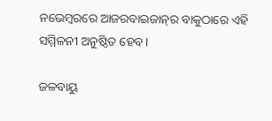ନଭେମ୍ବରରେ ଆଜରବାଇଜାନ୍‌ର ବାକୁଠାରେ ଏହି ସମ୍ମିଳନୀ ଅନୁଷ୍ଠିତ ହେବ।

ଜଳବାୟୁ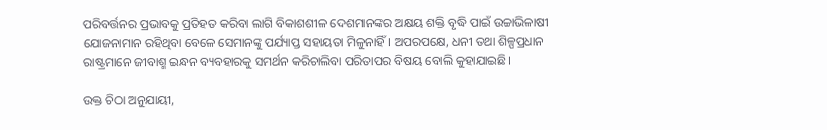ପରିବର୍ତ୍ତନର ପ୍ରଭାବକୁ ପ୍ରତିହତ କରିବା ଲାଗି ବିକାଶଶୀଳ ଦେଶମାନଙ୍କର ଅକ୍ଷୟ ଶକ୍ତି ବୃଦ୍ଧି ପାଇଁ ଉଚ୍ଚାଭିଳାଷୀ ଯୋଜନାମାନ ରହିଥିବା ବେଳେ ସେମାନଙ୍କୁ ପର୍ଯ୍ୟାପ୍ତ ସହାୟତା ମିଳୁନାହିଁ। ଅପରପକ୍ଷେ, ଧନୀ ତଥା ଶିଳ୍ପପ୍ରଧାନ ରାଷ୍ଟ୍ରମାନେ ଜୀବାଶ୍ମ ଇନ୍ଧନ ବ୍ୟବହାରକୁ ସମର୍ଥନ କରିଚାଲିବା ପରିତାପର ବିଷୟ ବୋଲି କୁହାଯାଇଛି।

ଉକ୍ତ ଚିଠା ଅନୁଯାୟୀ,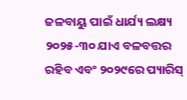ଜଳବାୟୁ ପାଇଁ ଧାର୍ଯ୍ୟ ଲକ୍ଷ୍ୟ ୨୦୨୫-୩୦ ଯାଏ ବଳବତ୍ତର ରହିବ ଏବଂ ୨୦୨୯ରେ ପ୍ୟାରିସ୍‌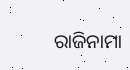ରାଜିନାମା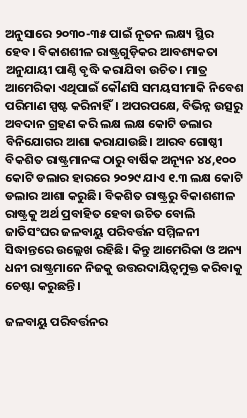ଅନୁସାରେ ୨୦୩୦-୩୫ ପାଇଁ ନୂତନ ଲକ୍ଷ୍ୟ ସ୍ଥିର ହେବ। ବିକାଶଶୀଳ ରାଷ୍ଟ୍ରଗୁଡ଼ିକର ଆବଶ୍ୟକତା ଅନୁଯାୟୀ ପାଣ୍ଠି ବୃଦ୍ଧି କରାଯିବା ଉଚିତ। ମାତ୍ର ଆମେରିକା ଏଥିପାଇଁ କୌଣସି ସମୟସୀମାକି ନିବେଶ ପରିମାଣ ସ୍ପଷ୍ଟ କରିନାହିଁ। ଅପରପକ୍ଷେ, ବିଭିନ୍ନ ଉତ୍ସରୁ ଅବଦାନ ଗ୍ରହଣ କରି ଲକ୍ଷ ଲକ୍ଷ କୋଟି ଡଲାର ବିନିଯୋଗର ଆଶା କରାଯାଉଛି। ଆରବ ଗୋଷ୍ଠୀ ବିକଶିତ ରାଷ୍ଟ୍ରମାନଙ୍କ ଠାରୁ ବାର୍ଷିକ ଅନ୍ୟୂନ ୪୪,୧୦୦ କୋଟି ଡଲାର ହାରରେ ୨୦୨୯ ଯାଏ ୧.୩ ଲକ୍ଷ କୋଟି ଡଲାର ଆଶା କରୁଛି। ବିକଶିତ ରାଷ୍ଟ୍ରରୁ ବିକାଶଶୀଳ ରାଷ୍ଟ୍ରକୁ ଅର୍ଥ ପ୍ରବାହିତ ହେବା ଉଚିତ ବୋଲି ଜାତିସଂଘର ଜଳବାୟୁ ପରିବର୍ତ୍ତନ ସମ୍ମିଳନୀ ସିଦ୍ଧାନ୍ତରେ ଉଲ୍ଲେଖ ରହିଛି। କିନ୍ତୁ ଆମେରିକା ଓ ଅନ୍ୟ ଧନୀ ରାଷ୍ଟ୍ରମାନେ ନିଜକୁ ଉତ୍ତରଦାୟିତ୍ବମୁକ୍ତ କରିବାକୁ ଚେଷ୍ଟା କରୁଛନ୍ତି।

ଜଳବାୟୁ ପରିବର୍ତ୍ତନର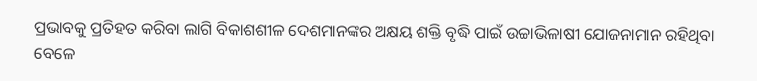ପ୍ରଭାବକୁ ପ୍ରତିହତ କରିବା ଲାଗି ବିକାଶଶୀଳ ଦେଶମାନଙ୍କର ଅକ୍ଷୟ ଶକ୍ତି ବୃଦ୍ଧି ପାଇଁ ଉଚ୍ଚାଭିଳାଷୀ ଯୋଜନାମାନ ରହିଥିବା ବେଳେ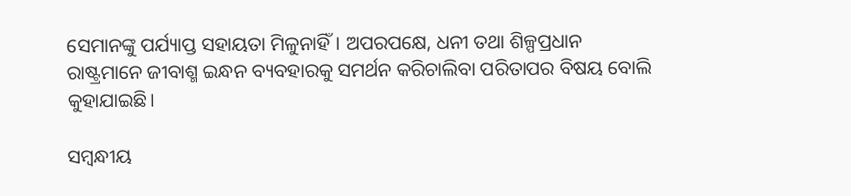ସେମାନଙ୍କୁ ପର୍ଯ୍ୟାପ୍ତ ସହାୟତା ମିଳୁନାହିଁ। ଅପରପକ୍ଷେ, ଧନୀ ତଥା ଶିଳ୍ପପ୍ରଧାନ ରାଷ୍ଟ୍ରମାନେ ଜୀବାଶ୍ମ ଇନ୍ଧନ ବ୍ୟବହାରକୁ ସମର୍ଥନ କରିଚାଲିବା ପରିତାପର ବିଷୟ ବୋଲି କୁହାଯାଇଛି।

ସମ୍ବନ୍ଧୀୟ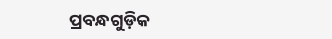ପ୍ରବନ୍ଧଗୁଡ଼ିକ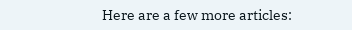Here are a few more articles: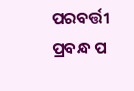ପରବର୍ତ୍ତୀ ପ୍ରବନ୍ଧ ପ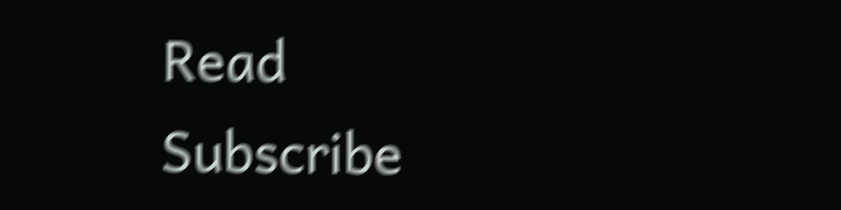Read
Subscribe